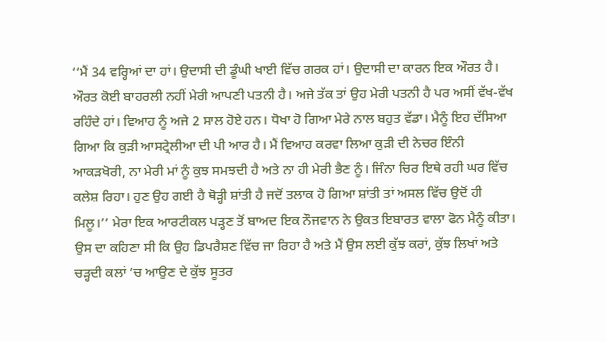‘‘ਮੈਂ 34 ਵਰ੍ਹਿਆਂ ਦਾ ਹਾਂ। ਉਦਾਸੀ ਦੀ ਡੂੰਘੀ ਖਾਈ ਵਿੱਚ ਗਰਕ ਹਾਂ। ਉਦਾਸੀ ਦਾ ਕਾਰਨ ਇਕ ਔਰਤ ਹੈ। ਔਰਤ ਕੋਈ ਬਾਹਰਲੀ ਨਹੀਂ ਮੇਰੀ ਆਪਣੀ ਪਤਨੀ ਹੈ। ਅਜੇ ਤੱਕ ਤਾਂ ਉਹ ਮੇਰੀ ਪਤਨੀ ਹੈ ਪਰ ਅਸੀਂ ਵੱਖ-ਵੱਖ ਰਹਿੰਦੇ ਹਾਂ। ਵਿਆਹ ਨੂੰ ਅਜੇ 2 ਸਾਲ ਹੋਏ ਹਨ। ਧੋਖਾ ਹੋ ਗਿਆ ਮੇਰੇ ਨਾਲ ਬਹੁਤ ਵੱਡਾ। ਮੈਨੂੰ ਇਹ ਦੱਸਿਆ ਗਿਆ ਕਿ ਕੁੜੀ ਆਸਟ੍ਰੇਲੀਆ ਦੀ ਪੀ ਆਰ ਹੈ। ਮੈਂ ਵਿਆਹ ਕਰਵਾ ਲਿਆ ਕੁੜੀ ਦੀ ਨੇਚਰ ਇੰਨੀ ਆਕੜਖੋਰੀ, ਨਾ ਮੇਰੀ ਮਾਂ ਨੂੰ ਕੁਝ ਸਮਝਦੀ ਹੈ ਅਤੇ ਨਾ ਹੀ ਮੇਰੀ ਭੈਣ ਨੂੰ। ਜਿੰਨਾ ਚਿਰ ਇਥੇ ਰਹੀ ਘਰ ਵਿੱਚ ਕਲੇਸ਼ ਰਿਹਾ। ਹੁਣ ਉਹ ਗਈ ਹੈ ਥੋੜ੍ਹੀ ਸ਼ਾਂਤੀ ਹੈ ਜਦੋਂ ਤਲਾਕ ਹੋ ਗਿਆ ਸ਼ਾਂਤੀ ਤਾਂ ਅਸਲ ਵਿੱਚ ਉਦੋਂ ਹੀ ਮਿਲੂ।’’ ਮੇਰਾ ਇਕ ਆਰਟੀਕਲ ਪੜ੍ਹਣ ਤੋਂ ਬਾਅਦ ਇਕ ਨੌਜਵਾਨ ਨੇ ਉਕਤ ਇਬਾਰਤ ਵਾਲਾ ਫੋਨ ਮੈਨੂੰ ਕੀਤਾ। ਉਸ ਦਾ ਕਹਿਣਾ ਸੀ ਕਿ ਉਹ ਡਿਪਰੈਸ਼ਣ ਵਿੱਚ ਜਾ ਰਿਹਾ ਹੈ ਅਤੇ ਮੈਂ ਉਸ ਲਈ ਕੁੱਝ ਕਰਾਂ, ਕੁੱਝ ਲਿਖਾਂ ਅਤੇ ਚੜ੍ਹਦੀ ਕਲਾਂ ’ਚ ਆਉਣ ਦੇ ਕੁੱਝ ਸੂਤਰ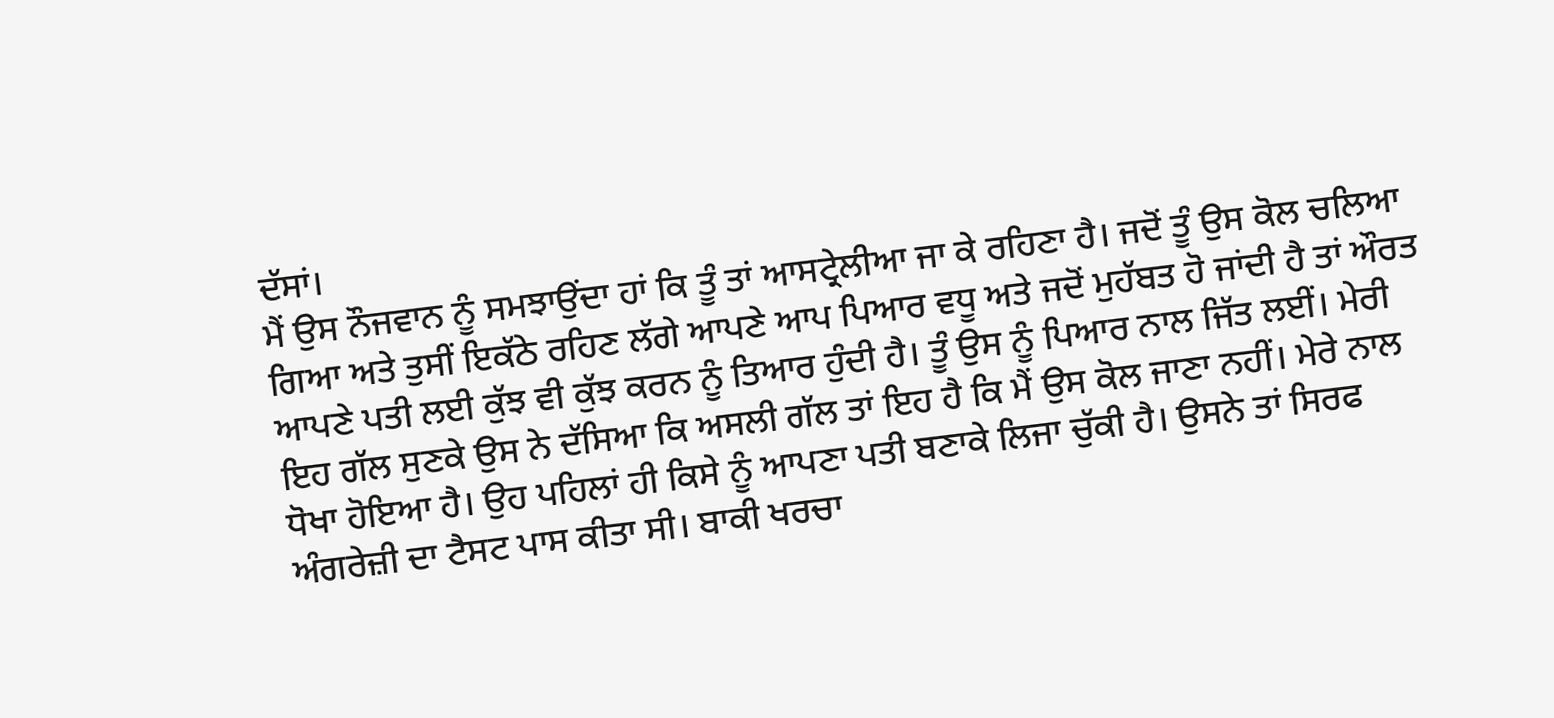ਦੱਸਾਂ।
ਮੈਂ ਉਸ ਨੌਜਵਾਨ ਨੂੰ ਸਮਝਾਉਂਦਾ ਹਾਂ ਕਿ ਤੂੰ ਤਾਂ ਆਸਟ੍ਰੇਲੀਆ ਜਾ ਕੇ ਰਹਿਣਾ ਹੈ। ਜਦੋਂ ਤੂੰ ਉਸ ਕੋਲ ਚਲਿਆ ਗਿਆ ਅਤੇ ਤੁਸੀਂ ਇਕੱਠੇ ਰਹਿਣ ਲੱਗੇ ਆਪਣੇ ਆਪ ਪਿਆਰ ਵਧੂ ਅਤੇ ਜਦੋਂ ਮੁਹੱਬਤ ਹੋ ਜਾਂਦੀ ਹੈ ਤਾਂ ਔਰਤ ਆਪਣੇ ਪਤੀ ਲਈ ਕੁੱਝ ਵੀ ਕੁੱਝ ਕਰਨ ਨੂੰ ਤਿਆਰ ਹੁੰਦੀ ਹੈ। ਤੂੰ ਉਸ ਨੂੰ ਪਿਆਰ ਨਾਲ ਜਿੱਤ ਲਈਂ। ਮੇਰੀ ਇਹ ਗੱਲ ਸੁਣਕੇ ਉਸ ਨੇ ਦੱਸਿਆ ਕਿ ਅਸਲੀ ਗੱਲ ਤਾਂ ਇਹ ਹੈ ਕਿ ਮੈਂ ਉਸ ਕੋਲ ਜਾਣਾ ਨਹੀਂ। ਮੇਰੇ ਨਾਲ ਧੋਖਾ ਹੋਇਆ ਹੈ। ਉਹ ਪਹਿਲਾਂ ਹੀ ਕਿਸੇ ਨੂੰ ਆਪਣਾ ਪਤੀ ਬਣਾਕੇ ਲਿਜਾ ਚੁੱਕੀ ਹੈ। ਉਸਨੇ ਤਾਂ ਸਿਰਫ ਅੰਗਰੇਜ਼ੀ ਦਾ ਟੈਸਟ ਪਾਸ ਕੀਤਾ ਸੀ। ਬਾਕੀ ਖਰਚਾ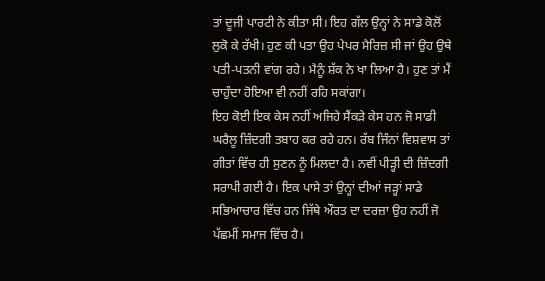ਤਾਂ ਦੂਜੀ ਪਾਰਟੀ ਨੇ ਕੀਤਾ ਸੀ। ਇਹ ਗੱਲ ਉਨ੍ਹਾਂ ਨੇ ਸਾਡੇ ਕੋਲੋਂ ਲੁਕੋ ਕੇ ਰੱਖੀ। ਹੁਣ ਕੀ ਪਤਾ ਉਹ ਪੇਪਰ ਮੈਰਿਜ਼ ਸੀ ਜਾਂ ਉਹ ਉਥੇ ਪਤੀ-ਪਤਨੀ ਵਾਂਗ ਰਹੇ। ਮੈਨੂੰ ਸ਼ੱਕ ਨੇ ਖਾ ਲਿਆ ਹੈ। ਹੁਣ ਤਾਂ ਮੈਂ ਚਾਹੁੰਦਾ ਹੋਇਆ ਵੀ ਨਹੀਂ ਰਹਿ ਸਕਾਂਗਾ।
ਇਹ ਕੋਈ ਇਕ ਕੇਸ ਨਹੀਂ ਅਜਿਹੇ ਸੈਂਕੜੇ ਕੇਸ ਹਨ ਜੋ ਸਾਡੀ ਘਰੈਲੂ ਜ਼ਿੰਦਗੀ ਤਬਾਹ ਕਰ ਰਹੇ ਹਨ। ਰੱਬ ਜਿੰਨਾਂ ਵਿਸ਼ਵਾਸ ਤਾਂ ਗੀਤਾਂ ਵਿੱਚ ਹੀ ਸੁਣਨ ਨੂੰ ਮਿਲਦਾ ਹੈ। ਨਵੀਂ ਪੀੜ੍ਹੀ ਦੀ ਜ਼ਿੰਦਗੀ ਸਰਾਪੀ ਗਈ ਹੈ। ਇਕ ਪਾਸੇ ਤਾਂ ਉਨ੍ਹਾਂ ਦੀਆਂ ਜੜ੍ਹਾਂ ਸਾਡੇ ਸਭਿਆਚਾਰ ਵਿੱਚ ਹਨ ਜਿੱਥੇ ਔਰਤ ਦਾ ਦਰਜ਼ਾ ਉਹ ਨਹੀਂ ਜੋ ਪੱਛਮੀਂ ਸਮਾਜ ਵਿੱਚ ਹੈ।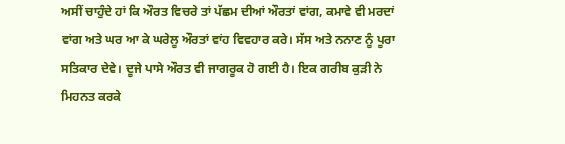ਅਸੀਂ ਚਾਹੁੰਦੇ ਹਾਂ ਕਿ ਔਰਤ ਵਿਚਰੇ ਤਾਂ ਪੱਛਮ ਦੀਆਂ ਔਰਤਾਂ ਵਾਂਗ, ਕਮਾਵੇ ਵੀ ਮਰਦਾਂ ਵਾਂਗ ਅਤੇ ਘਰ ਆ ਕੇ ਘਰੇਲੂ ਔਰਤਾਂ ਵਾਂਹ ਵਿਵਹਾਰ ਕਰੇ। ਸੱਸ ਅਤੇ ਨਨਾਣ ਨੂੰ ਪੂਰਾ ਸਤਿਕਾਰ ਦੇਵੇ। ਦੂਜੇ ਪਾਸੇ ਔਰਤ ਵੀ ਜਾਗਰੂਕ ਹੋ ਗਈ ਹੈ। ਇਕ ਗਰੀਬ ਕੁੜੀ ਨੇ ਮਿਹਨਤ ਕਰਕੇ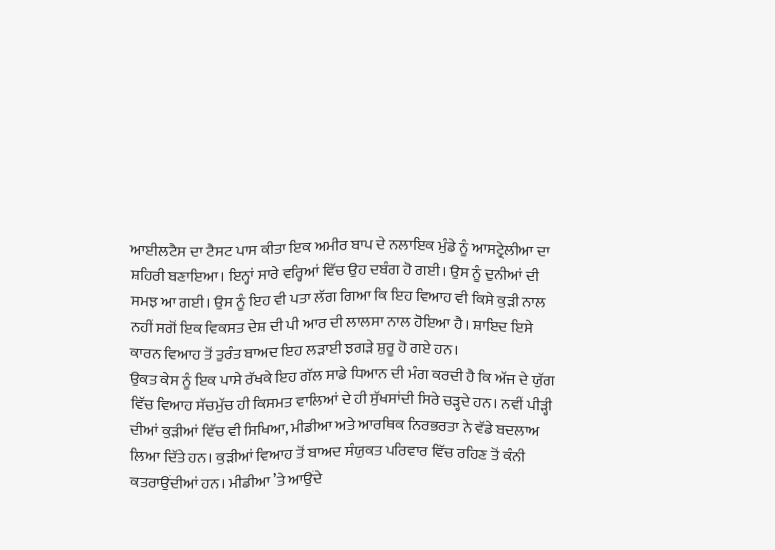ਆਈਲਟੈਸ ਦਾ ਟੈਸਟ ਪਾਸ ਕੀਤਾ ਇਕ ਅਮੀਰ ਬਾਪ ਦੇ ਨਲਾਇਕ ਮੁੰਡੇ ਨੂੰ ਆਸਟ੍ਰੇਲੀਆ ਦਾ ਸ਼ਹਿਰੀ ਬਣਾਇਆ। ਇਨ੍ਹਾਂ ਸਾਰੇ ਵਰ੍ਹਿਆਂ ਵਿੱਚ ਉਹ ਦਬੰਗ ਹੋ ਗਈ। ਉਸ ਨੂੰ ਦੁਨੀਆਂ ਦੀ ਸਮਝ ਆ ਗਈ। ਉਸ ਨੂੰ ਇਹ ਵੀ ਪਤਾ ਲੱਗ ਗਿਆ ਕਿ ਇਹ ਵਿਆਹ ਵੀ ਕਿਸੇ ਕੁੜੀ ਨਾਲ ਨਹੀਂ ਸਗੋਂ ਇਕ ਵਿਕਸਤ ਦੇਸ਼ ਦੀ ਪੀ ਆਰ ਦੀ ਲਾਲਸਾ ਨਾਲ ਹੋਇਆ ਹੈ। ਸ਼ਾਇਦ ਇਸੇ ਕਾਰਨ ਵਿਆਹ ਤੋਂ ਤੁਰੰਤ ਬਾਅਦ ਇਹ ਲੜਾਈ ਝਗੜੇ ਸ਼ੁਰੂ ਹੋ ਗਏ ਹਨ।
ਉਕਤ ਕੇਸ ਨੂੰ ਇਕ ਪਾਸੇ ਰੱਖਕੇ ਇਹ ਗੱਲ ਸਾਡੇ ਧਿਆਨ ਦੀ ਮੰਗ ਕਰਦੀ ਹੈ ਕਿ ਅੱਜ ਦੇ ਯੁੱਗ ਵਿੱਚ ਵਿਆਹ ਸੱਚਮੁੱਚ ਹੀ ਕਿਸਮਤ ਵਾਲਿਆਂ ਦੇ ਹੀ ਸੁੱਖਸਾਂਦੀ ਸਿਰੇ ਚੜ੍ਹਦੇ ਹਨ। ਨਵੀਂ ਪੀੜ੍ਹੀ ਦੀਆਂ ਕੁੜੀਆਂ ਵਿੱਚ ਵੀ ਸਿਖਿਆ, ਮੀਡੀਆ ਅਤੇ ਆਰਥਿਕ ਨਿਰਭਰਤਾ ਨੇ ਵੱਡੇ ਬਦਲਾਅ ਲਿਆ ਦਿੱਤੇ ਹਨ। ਕੁੜੀਆਂ ਵਿਆਹ ਤੋਂ ਬਾਅਦ ਸੰਯੁਕਤ ਪਰਿਵਾਰ ਵਿੱਚ ਰਹਿਣ ਤੋਂ ਕੰਨੀ ਕਤਰਾਉਂਦੀਆਂ ਹਨ। ਮੀਡੀਆ ’ਤੇ ਆਉਂਦੇ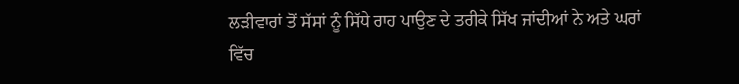ਲੜੀਵਾਰਾਂ ਤੋਂ ਸੱਸਾਂ ਨੂੰ ਸਿੱਧੇ ਰਾਹ ਪਾਉਣ ਦੇ ਤਰੀਕੇ ਸਿੱਖ ਜਾਂਦੀਆਂ ਨੇ ਅਤੇ ਘਰਾਂ ਵਿੱਚ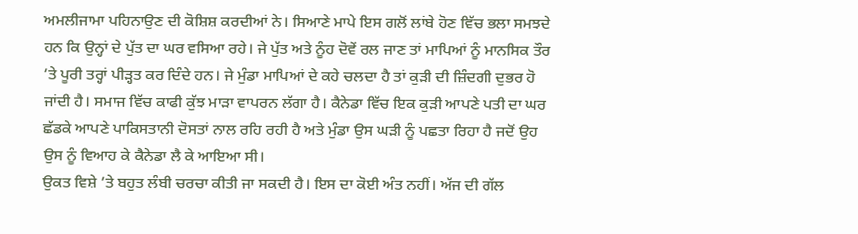ਅਮਲੀਜਾਮਾ ਪਹਿਨਾਉਣ ਦੀ ਕੋਸ਼ਿਸ਼ ਕਰਦੀਆਂ ਨੇ। ਸਿਆਣੇ ਮਾਪੇ ਇਸ ਗਲੋਂ ਲਾਂਬੇ ਹੋਣ ਵਿੱਚ ਭਲਾ ਸਮਝਦੇ ਹਨ ਕਿ ਉਨ੍ਹਾਂ ਦੇ ਪੁੱਤ ਦਾ ਘਰ ਵਸਿਆ ਰਹੇ। ਜੇ ਪੁੱਤ ਅਤੇ ਨੂੰਹ ਦੋਵੇਂ ਰਲ ਜਾਣ ਤਾਂ ਮਾਪਿਆਂ ਨੂੰ ਮਾਨਸਿਕ ਤੌਰ ’ਤੇ ਪੂਰੀ ਤਰ੍ਹਾਂ ਪੀੜ੍ਹਤ ਕਰ ਦਿੰਦੇ ਹਨ। ਜੇ ਮੁੰਡਾ ਮਾਪਿਆਂ ਦੇ ਕਹੇ ਚਲਦਾ ਹੈ ਤਾਂ ਕੁੜੀ ਦੀ ਜ਼ਿੰਦਗੀ ਦੁਭਰ ਹੋ ਜਾਂਦੀ ਹੈ। ਸਮਾਜ ਵਿੱਚ ਕਾਫੀ ਕੁੱਝ ਮਾੜਾ ਵਾਪਰਨ ਲੱਗਾ ਹੈ। ਕੈਨੇਡਾ ਵਿੱਚ ਇਕ ਕੁੜੀ ਆਪਣੇ ਪਤੀ ਦਾ ਘਰ ਛੱਡਕੇ ਆਪਣੇ ਪਾਕਿਸਤਾਨੀ ਦੋਸਤਾਂ ਨਾਲ ਰਹਿ ਰਹੀ ਹੈ ਅਤੇ ਮੁੰਡਾ ਉਸ ਘੜੀ ਨੂੰ ਪਛਤਾ ਰਿਹਾ ਹੈ ਜਦੋਂ ਉਹ ਉਸ ਨੂੰ ਵਿਆਹ ਕੇ ਕੈਨੇਡਾ ਲੈ ਕੇ ਆਇਆ ਸੀ।
ਉਕਤ ਵਿਸ਼ੇ ’ਤੇ ਬਹੁਤ ਲੰਬੀ ਚਰਚਾ ਕੀਤੀ ਜਾ ਸਕਦੀ ਹੈ। ਇਸ ਦਾ ਕੋਈ ਅੰਤ ਨਹੀਂ। ਅੱਜ ਦੀ ਗੱਲ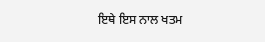ਇਥੇ ਇਸ ਨਾਲ ਖਤਮ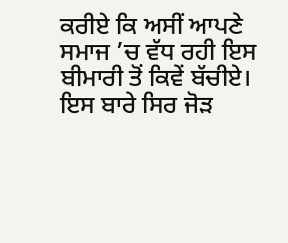ਕਰੀਏ ਕਿ ਅਸੀਂ ਆਪਣੇ ਸਮਾਜ ’ਚ ਵੱਧ ਰਹੀ ਇਸ ਬੀਮਾਰੀ ਤੋਂ ਕਿਵੇਂ ਬੱਚੀਏ। ਇਸ ਬਾਰੇ ਸਿਰ ਜੋੜ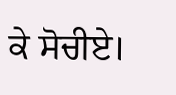ਕੇ ਸੋਚੀਏ।